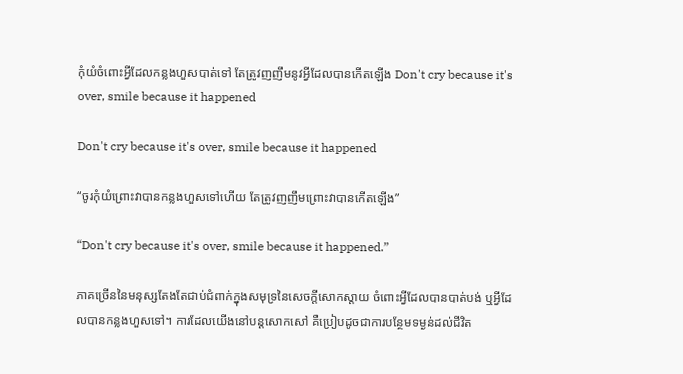កុំយំចំពោះអ្វីដែលកន្លងហួសបាត់ទៅ តែត្រូវញញឹមនូវអ្វីដែលបានកើតឡើង Don't cry because it's over, smile because it happened

Don't cry because it's over, smile because it happened

“ចូរកុំយំព្រោះវាបានកន្លងហួសទៅហើយ តែត្រូវញញឹមព្រោះវាបានកើតឡើង”

“Don't cry because it's over, smile because it happened.”

ភាគច្រើននៃមនុស្សតែងតែជាប់ជំពាក់ក្នុងសមុទ្រនៃសេចក្តីសោកស្តាយ ចំពោះអ្វីដែលបានបាត់បង់ ឬអ្វីដែលបានកន្លងហួសទៅ។ ការដែលយើងនៅបន្តសោកសៅ គឺប្រៀបដូចជាការបន្ថែមទម្ងន់ដល់ជីវិត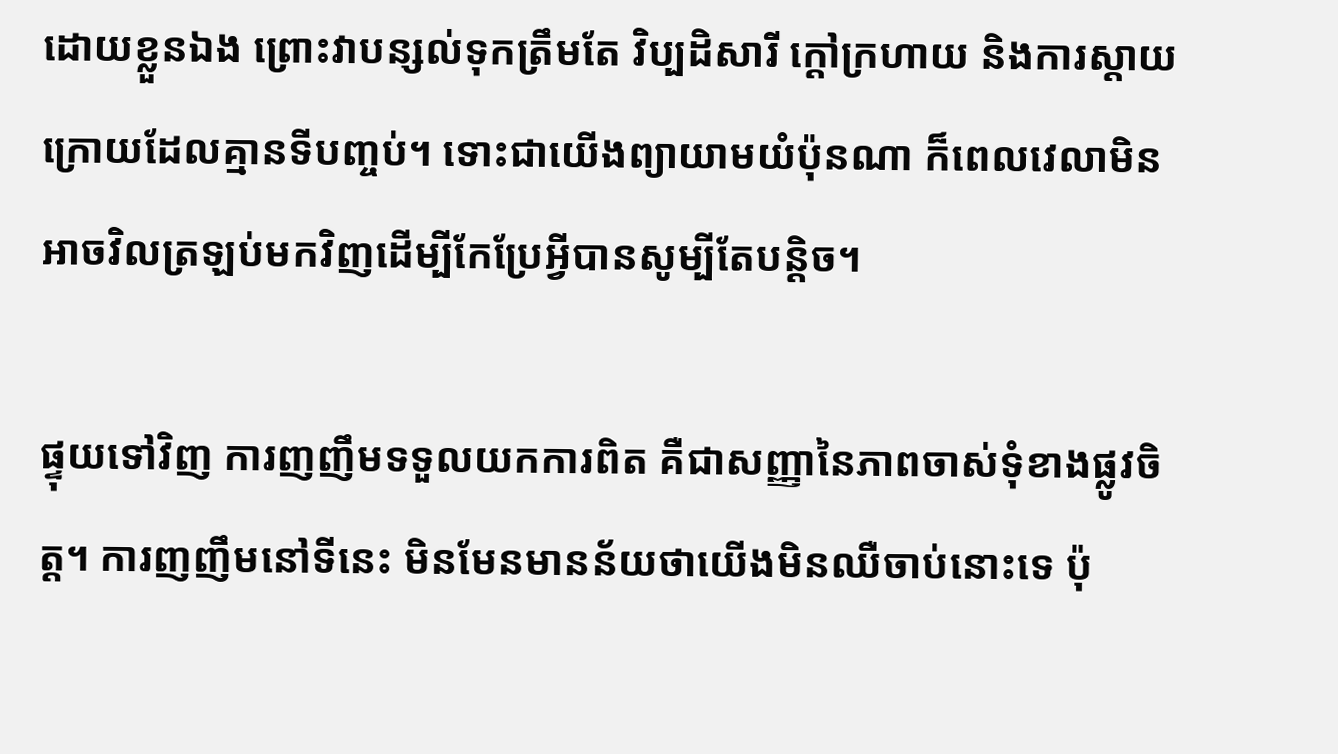ដោយខ្លួនឯង ព្រោះវាបន្សល់ទុកត្រឹមតែ វិប្បដិសារី ក្តៅក្រហាយ និងការស្តាយក្រោយដែលគ្មានទីបញ្ចប់។ ទោះជាយើងព្យាយាមយំប៉ុនណា ក៏ពេលវេលាមិនអាចវិលត្រឡប់មកវិញដើម្បីកែប្រែអ្វីបានសូម្បីតែបន្តិច។

ផ្ទុយទៅវិញ ការញញឹមទទួលយកការពិត គឺជាសញ្ញានៃភាពចាស់ទុំខាងផ្លូវចិត្ត។ ការញញឹមនៅទីនេះ មិនមែនមានន័យថាយើងមិនឈឺចាប់នោះទេ ប៉ុ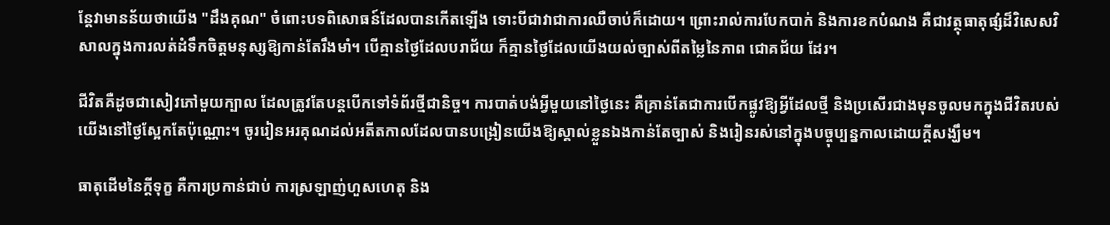ន្តែវាមានន័យថាយើង "ដឹងគុណ" ចំពោះបទពិសោធន៍ដែលបានកើតឡើង ទោះបីជាវាជាការឈឺចាប់ក៏ដោយ។ ព្រោះរាល់ការបែកបាក់ និងការខកបំណង គឺជាវត្ថុធាតុផ្សំដ៏វិសេសវិសាលក្នុងការលត់ដំទឹកចិត្តមនុស្សឱ្យកាន់តែរឹងមាំ។ បើគ្មានថ្ងៃដែលបរាជ័យ ក៏គ្មានថ្ងៃដែលយើងយល់ច្បាស់ពីតម្លៃនៃភាព ជោគជ័យ ដែរ។

ជីវិតគឺដូចជាសៀវភៅមួយក្បាល ដែលត្រូវតែបន្តបើកទៅទំព័រថ្មីជានិច្ច។ ការបាត់បង់អ្វីមួយនៅថ្ងៃនេះ គឺគ្រាន់តែជាការបើកផ្លូវឱ្យអ្វីដែលថ្មី និងប្រសើរជាងមុនចូលមកក្នុងជីវិតរបស់យើងនៅថ្ងៃស្អែកតែប៉ុណ្ណោះ។ ចូររៀនអរគុណដល់អតីតកាលដែលបានបង្រៀនយើងឱ្យស្គាល់ខ្លួនឯងកាន់តែច្បាស់ និងរៀនរស់នៅក្នុងបច្ចុប្បន្នកាលដោយក្តីសង្ឃឹម។

ធាតុដើមនៃក្តីទុក្ខ គឺការប្រកាន់ជាប់ ការស្រឡាញ់ហួសហេតុ និង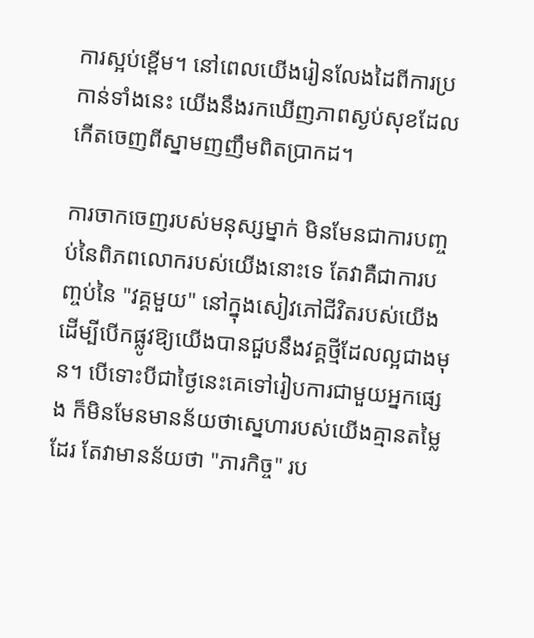ការស្អប់ខ្ពើម។ នៅពេលយើងរៀនលែងដៃពីការប្រកាន់ទាំងនេះ យើងនឹងរកឃើញភាពស្ងប់សុខដែលកើតចេញពីស្នាមញញឹមពិតប្រាកដ។

ការចាកចេញរបស់មនុស្សម្នាក់ មិនមែនជាការបញ្ចប់នៃពិភពលោករបស់យើងនោះទេ តែវាគឺជាការបញ្ចប់នៃ "វគ្គមួយ" នៅក្នុងសៀវភៅជីវិតរបស់យើង ដើម្បីបើកផ្លូវឱ្យយើងបានជួបនឹងវគ្គថ្មីដែលល្អជាងមុន។ បើទោះបីជាថ្ងៃនេះគេទៅរៀបការជាមួយអ្នកផ្សេង ក៏មិនមែនមានន័យថាស្នេហារបស់យើងគ្មានតម្លៃដែរ តែវាមានន័យថា "ភារកិច្ច" រប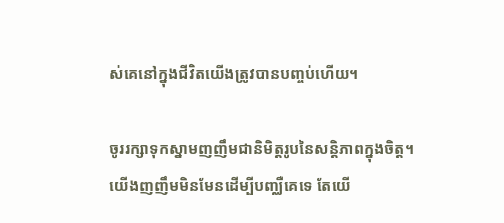ស់គេនៅក្នុងជីវិតយើងត្រូវបានបញ្ចប់ហើយ។

ចូររក្សាទុកស្នាមញញឹមជានិមិត្តរូបនៃសន្តិភាពក្នុងចិត្ត។ យើងញញឹមមិនមែនដើម្បីបញ្ឈឺគេទេ តែយើ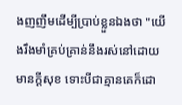ងញញឹមដើម្បីប្រាប់ខ្លួនឯងថា "យើងរឹងមាំគ្រប់គ្រាន់នឹងរស់នៅដោយមានក្ដីសុខ ទោះបីជាគ្មានគេក៏ដោ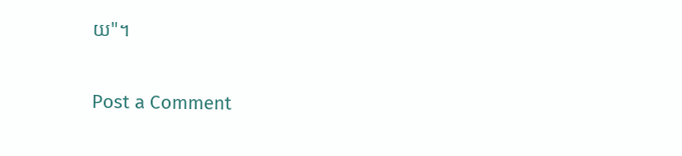យ"។

Post a Comment